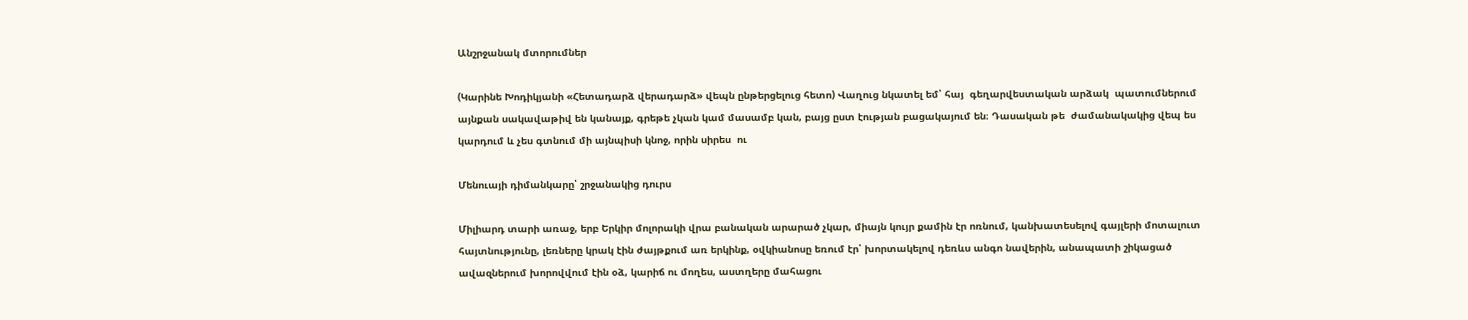Անշրջանակ մտորումներ

(Կարինե Խոդիկյանի «Հետադարձ վերադարձ» վեպն ընթերցելուց հետո) Վաղուց նկատել եմ՝ հայ  գեղարվեստական արձակ  պատումներում այնքան սակավաթիվ են կանայք, գրեթե չկան կամ մասամբ կան, բայց ըստ էության բացակայում են։ Դասական թե  ժամանակակից վեպ ես կարդում և չես գտնում մի այնպիսի կնոջ, որին սիրես  ու

Մենուայի դիմանկարը՝ շրջանակից դուրս

Միլիարդ տարի առաջ, երբ Երկիր մոլորակի վրա բանական արարած չկար, միայն կույր քամին էր ոռնում, կանխատեսելով գայլերի մոտալուտ հայտնությունը, լեռները կրակ էին ժայթքում առ երկինք, օվկիանոսը եռում էր՝ խորտակելով դեռևս անգո նավերին, անապատի շիկացած ավազներում խորովվում էին օձ, կարիճ ու մողես, աստղերը մահացու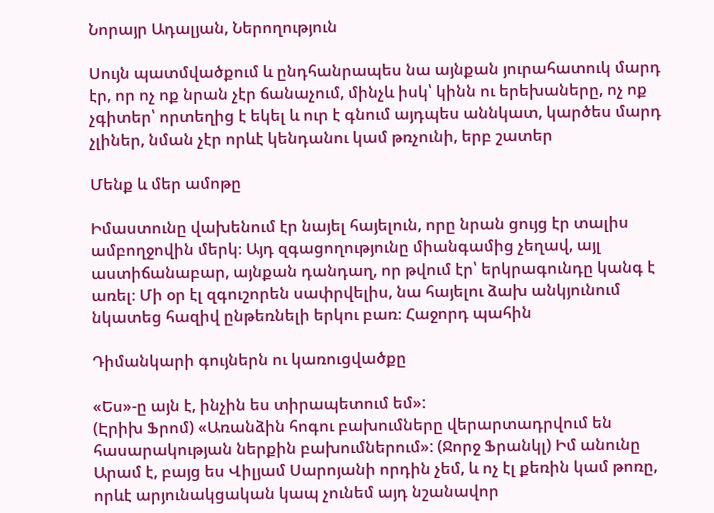Նորայր Ադալյան, Ներողություն

Սույն պատմվածքում և ընդհանրապես նա այնքան յուրահատուկ մարդ էր, որ ոչ ոք նրան չէր ճանաչում, մինչև իսկ՝ կինն ու երեխաները, ոչ ոք չգիտեր՝ որտեղից է եկել և ուր է գնում այդպես աննկատ, կարծես մարդ չլիներ, նման չէր որևէ կենդանու կամ թռչունի, երբ շատեր

Մենք և մեր ամոթը

Իմաստունը վախենում էր նայել հայելուն, որը նրան ցույց էր տալիս ամբողջովին մերկ։ Այդ զգացողությունը միանգամից չեղավ, այլ աստիճանաբար, այնքան դանդաղ, որ թվում էր՝ երկրագունդը կանգ է առել։ Մի օր էլ զգուշորեն սափրվելիս, նա հայելու ձախ անկյունում նկատեց հազիվ ընթեռնելի երկու բառ։ Հաջորդ պահին

Դիմանկարի գույներն ու կառուցվածքը

«Ես»-ը այն է, ինչին ես տիրապետում եմ»:                                                 (Էրիխ Ֆրոմ) «Առանձին հոգու բախումները վերարտադրվում են հասարակության ներքին բախումներում»: (Ջորջ Ֆրանկլ) Իմ անունը Արամ է, բայց ես Վիլյամ Սարոյանի որդին չեմ, և ոչ էլ քեռին կամ թոռը, որևէ արյունակցական կապ չունեմ այդ նշանավոր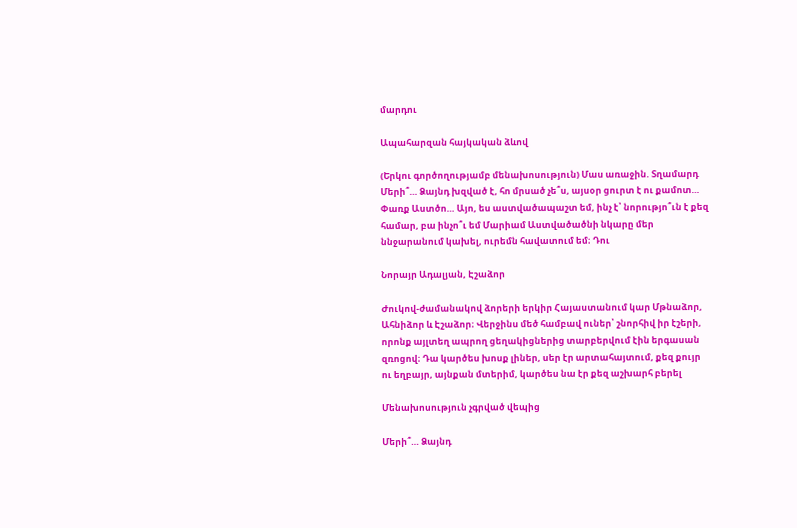մարդու

Ապահարզան հայկական ձևով

(Երկու գործողությամբ մենախոսություն) Մաս առաջին. Տղամարդ Մերի՞… Ձայնդ խզված է, հո մրսած չե՞ս, այսօր ցուրտ է ու քամոտ… Փառք Աստծո… Այո, ես աստվածապաշտ եմ, ինչ է՝ նորությո՞ւն է քեզ համար, բա ինչո՞ւ եմ Մարիամ Աստվածածնի նկարը մեր ննջարանում կախել, ուրեմն հավատում եմ։ Դու

Նորայր Ադալյան, Էշաձոր

Ժուկով-ժամանակով ձորերի երկիր Հայաստանում կար Մթնաձոր, Ահնիձոր և Էշաձոր։ Վերջինս մեծ համբավ ուներ՝ շնորհիվ իր էշերի, որոնք այլտեղ ապրող ցեղակիցներից տարբերվում էին երգասան զռոցով։ Դա կարծես խոսք լիներ, սեր էր արտահայտում, քեզ քույր ու եղբայր, այնքան մտերիմ, կարծես նա էր քեզ աշխարհ բերել

Մենախոսություն չգրված վեպից

Մերի՞… Ձայնդ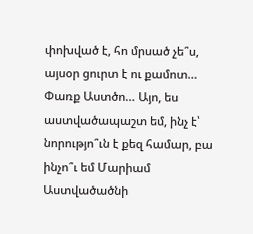փոխված է, հո մրսած չե՞ս, այսօր ցուրտ է ու քամոտ… Փառք Աստծո… Այո, ես աստվածապաշտ եմ, ինչ է՝ նորությո՞ւն է քեզ համար, բա ինչո՞ւ եմ Մարիամ Աստվածածնի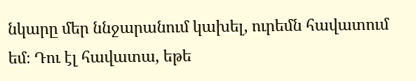նկարը մեր ննջարանում կախել, ուրեմն հավատում եմ։ Դու էլ հավատա, եթե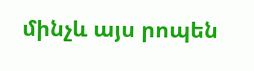մինչև այս րոպեն